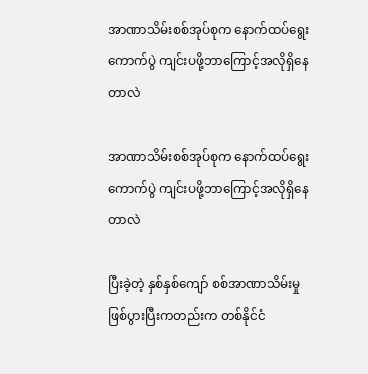အာဏာသိမ်းစစ်အုပ်စုက နောက်ထပ်ရွေးကောက်ပွဲ ကျင်းပဖို့ဘာကြောင့်အလိုရှိနေတာလဲ

အာဏာသိမ်းစစ်အုပ်စုက နောက်ထပ်ရွေးကောက်ပွဲ ကျင်းပဖို့ဘာကြောင့်အလိုရှိနေတာလဲ

ပြီးခဲ့တဲ့ နှစ်နှစ်ကျော် စစ်အာဏာသိမ်းမှု ဖြစ်ပွားပြီးကတည်းက တစ်နိုင်ငံ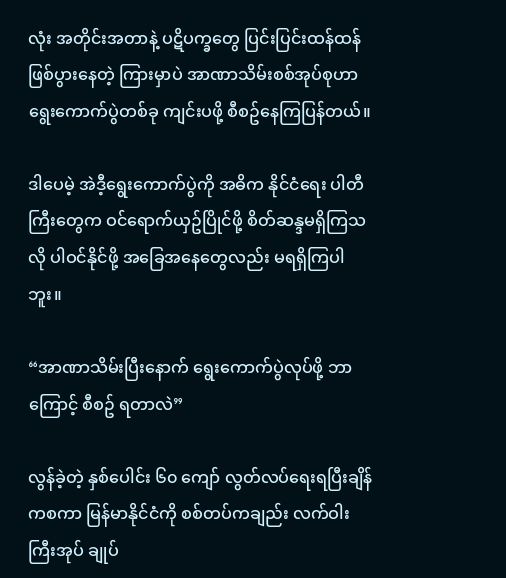လုံး အတိုင်းအတာနဲ့ ပဋိပက္ခတွေ ပြင်းပြင်းထန်ထန် ဖြစ်ပွားနေတဲ့ ကြားမှာပဲ အာဏာသိမ်းစစ်အုပ်စုဟာ ရွေးကောက်ပွဲတစ်ခု ကျင်းပဖို့ စီစဥ်နေကြပြန်တယ်။

ဒါပေမဲ့ အဲဒီ့ရွေးကောက်ပွဲကို အဓိက နိုင်ငံရေး ပါတီကြီးတွေက ဝင်ရောက်ယှဥ်ပြိုင်ဖို့ စိတ်ဆန္ဒမရှိကြသလို ပါဝင်နိုင်ဖို့ အခြေအနေတွေလည်း မရရှိကြပါဘူး။

“အာဏာသိမ်းပြီးနောက် ရွေးကောက်ပွဲလုပ်ဖို့ ဘာကြောင့် စီစဥ် ရတာလဲ”

လွန်ခဲ့တဲ့ နှစ်ပေါင်း ၆၀ ကျော် လွတ်လပ်ရေးရပြီးချိန်ကစကာ မြန်မာနိုင်ငံကို စစ်တပ်ကချည်း လက်ဝါးကြီးအုပ် ချုပ်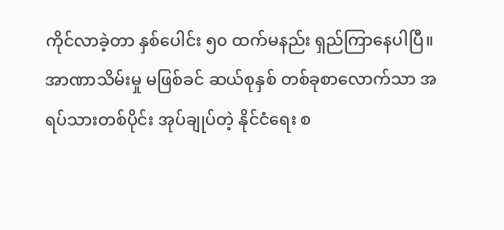ကိုင်လာခဲ့တာ နှစ်ပေါင်း ၅၀ ထက်မနည်း ရှည်ကြာနေပါပြီ။ အာဏာသိမ်းမှု မဖြစ်ခင် ဆယ်စုနှစ် တစ်ခုစာလောက်သာ အရပ်သားတစ်ပိုင်း အုပ်ချုပ်တဲ့ နိုင်ငံရေး စ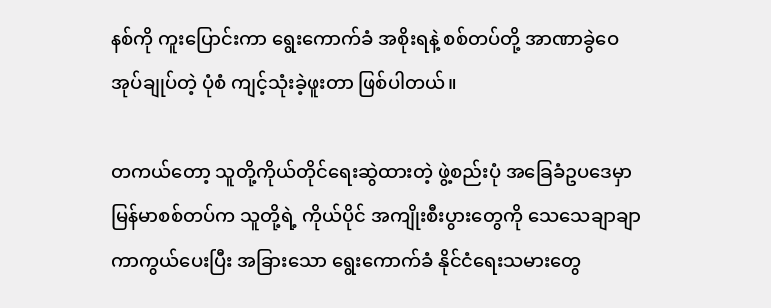နစ်ကို ကူးပြောင်းကာ ရွေးကောက်ခံ အစိုးရနဲ့ စစ်တပ်တို့ အာဏာခွဲဝေ အုပ်ချုပ်တဲ့ ပုံစံ ကျင့်သုံးခဲ့ဖူးတာ ဖြစ်ပါတယ်။

တကယ်တော့ သူတို့ကိုယ်တိုင်ရေးဆွဲထားတဲ့ ဖွဲ့စည်းပုံ အခြေခံဥပ‌ဒေမှာ မြန်မာစစ်တပ်က သူတို့ရဲ့ ကိုယ်ပိုင် အကျိုးစီးပွားတွေကို သေသေချာချာ ကာကွယ်ပေးပြီး အခြားသော ရွေးကောက်ခံ နိုင်ငံရေးသမားတွေ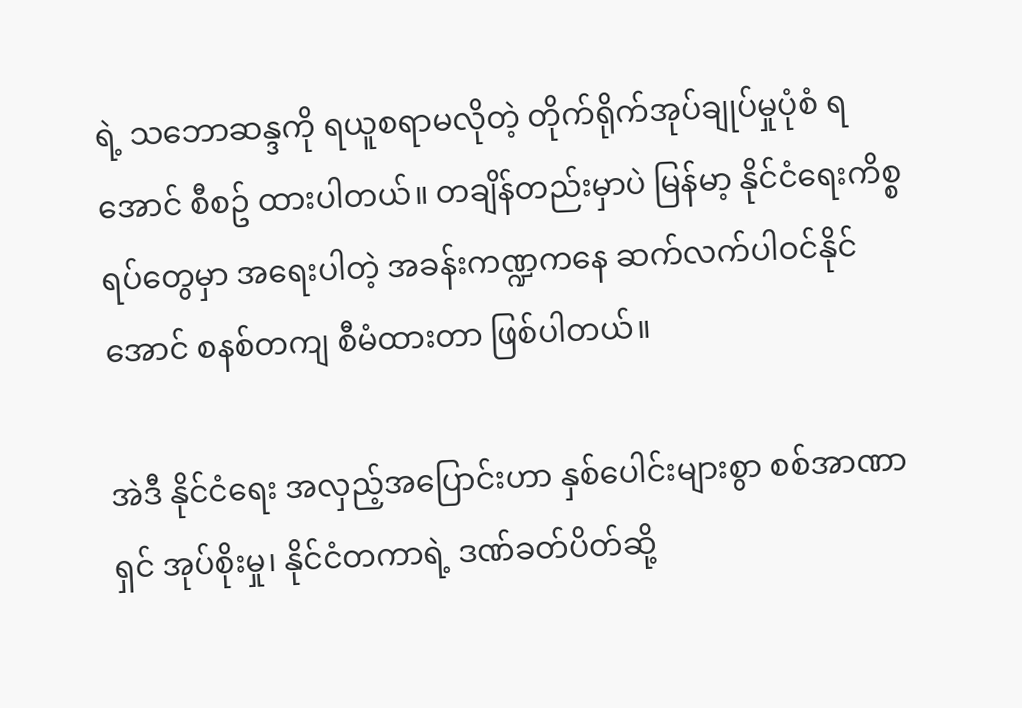ရဲ့ သဘောဆန္ဒကို ရယူစရာမလိုတဲ့ တိုက်ရိုက်အုပ်ချုပ်မှုပုံစံ ရအောင် စီစဥ် ထားပါတယ်။ တချိန်တည်းမှာပဲ မြန်မာ့ နိုင်ငံရေးကိစ္စရပ်တွေမှာ အရေးပါတဲ့ အခန်းကဏ္ဍကနေ ဆက်လက်ပါဝင်နိုင်အောင် စနစ်တကျ စီမံထားတာ ဖြစ်ပါတယ်။

အဲဒီ နိုင်ငံရေး အလှည့်အပြောင်းဟာ နှစ်ပေါင်းများစွာ စစ်အာဏာရှင် အုပ်စိုးမှု၊ နိုင်ငံတကာရဲ့ ဒဏ်ခတ်ပိတ်ဆို့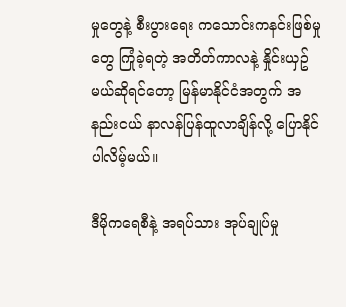မှုတွေနဲ့ စီးပွားရေး ကသောင်းကနင်းဖြစ်မှုတွေ ကြုံခဲ့ရတဲ့ အတိတ်ကာလနဲ့ နှိုင်းယှဥ်မယ်ဆိုရင်‌တော့ မြန်မာနိုင်ငံအတွက် အနည်းငယ် နာလန်ပြန်ထူလာချိန်လို့ ပြောနိုင်ပါလိမ့်မယ်။

ဒီမိုကရေစီနဲ့ အရပ်သား အုပ်ချုပ်မှု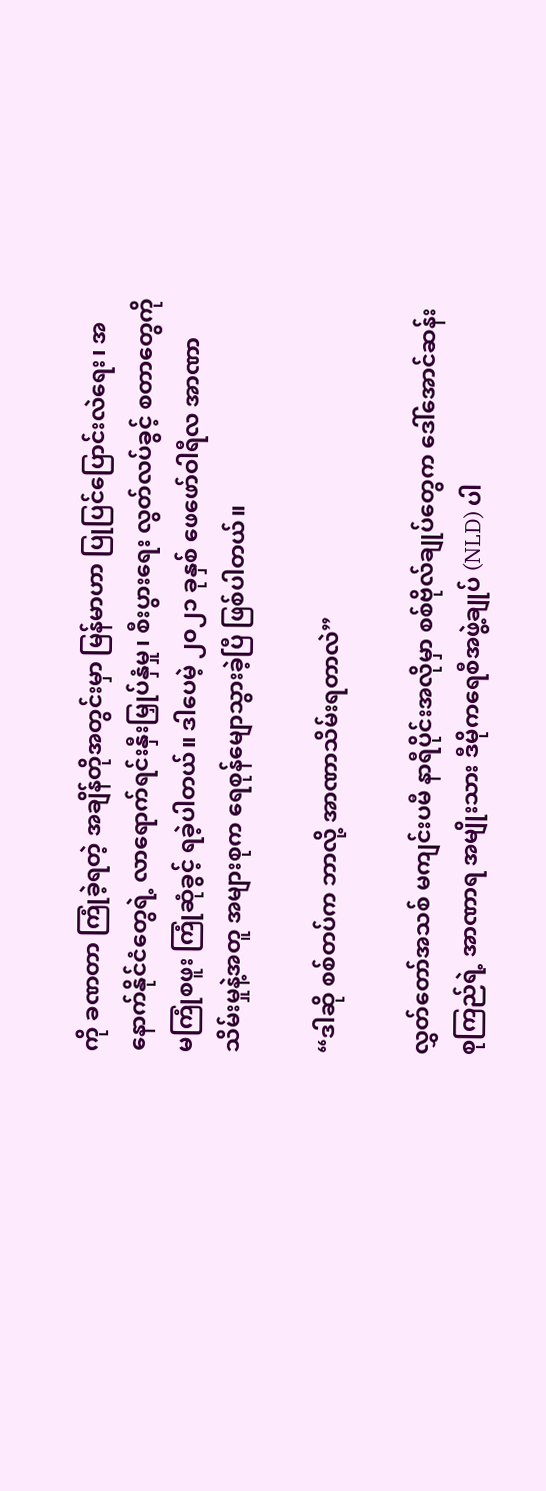ကို ခဏတာ ကြုံခဲ့ရတဲ့ အချိန်တိုအတွင်းမှာ မြန်မာဟာ ပြုပြင်ပြောင်းလဲရေး၊ အနောက်နိုင်ငံတွေရဲ့ လာ‌ရောက်ရင်းနှီးမြှုပ်နှံမှု၊ စီးပွားရေး လွတ်လပ်ခွင့် စတာတွေကို မကြုံစဖူး ကြုံဆုံခွင့် ရခဲ့ပါတယ်။ ဒါပေမဲ့ ၂၀၂၁ ခုနှစ် ဖေဖော်ဝါရီလ အာဏာသိမ်းမှုနဲ့အတူ အများစုက ရေစုန်မျောသွားခဲ့ပြီ ဖြစ်ပါတယ်။

“ဒါဆို စစ်တပ်က ဘာလို့ အာဏာသိမ်းရတာလဲ”

လွှတ်တော်အသစ် မကျင်းပမီ နာရီပိုင်းအလိုမှာ စစ်ဗိုလ်ချုပ်တွေက ဒေါ်အောင်ဆန်းစုကြည်ရဲ့ အာဏာရ အမျိုးသား ဒီမိုကရေစီအဖွဲ့ချုပ် (NLD) ပါ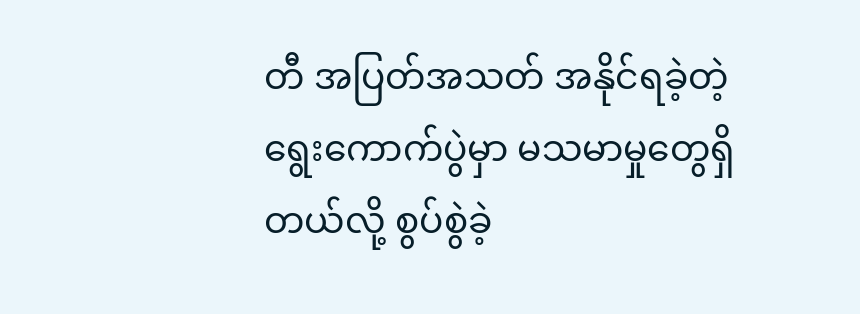တီ အပြတ်အသတ် အနိုင်ရခဲ့တဲ့ ရွေးကောက်ပွဲမှာ မသမာမှုတွေရှိတယ်လို့ စွပ်စွဲခဲ့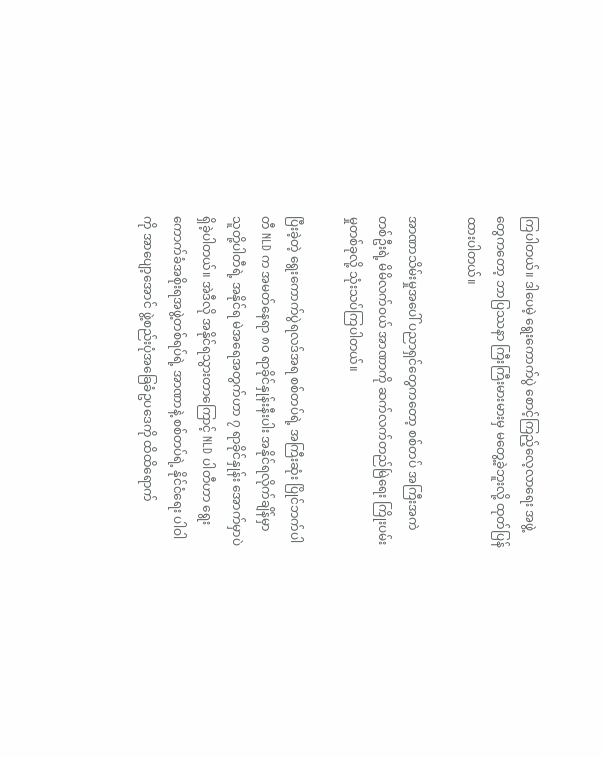ကြပါတယ်။ ဒါပေမဲ့ ရွေးကောက်ပွဲ စောင့်ကြည့်လေ့လာရေး အဖွဲ့တွေက‌တော့ ဘာပြဿနာ ကြီးကြီးမားမားမှ မတွေ့ခဲ့ဘူးလို့ ထုတ်ပြန်ထားပါတယ်။

အာဏာသိမ်းမှုအပေါ် ပညာရှင်တွေကတော့ စစ်တပ် အကြီးအကဲတစ်ဦးရဲ့ မိမိလက်ဝယ် အာဏာကို ဆက်လက်တည်မြဲရေး ကြိုးပမ်းမှုတစ်ခုလို့ သုံးသပ်ကြပါတယ်။

ပြီးခဲ့တဲ့ ရွေးကောက်ပွဲရလဒ်အရ စစ်တပ်ရဲ့ အကြီးဆုံး ပြိုင်ဘက်ပါတီ NLD က အမတ်နေရာ ၈၀ ရာခိုင်နှုန်းနီးပါး အနိုင်ရလိုက်ချိန်မှာ သူတို့ပါတီရဲ့ အနိုင်ရ မဲအရေအတွက်ဟာ ၇ ရာခိုင်နှုန်း အောက်မှာပဲ ရှိခဲ့ပါတယ်။ အဲဒီလို အနိုင်ရသွားတာကြောင့် NLD ပါတီဟာ ရွေးကောက်ခံအစိုးရအဖွဲ့တစ်ရပ်ရဲ့ အာဏာနဲ့ စစ်တပ်ရဲ့ နိုင်ငံရေး ပါဝါကို အာပျော့အောင် ဖွဲ့စည်းပုံအခြေခံဥပဒေကို ထိထိရောက်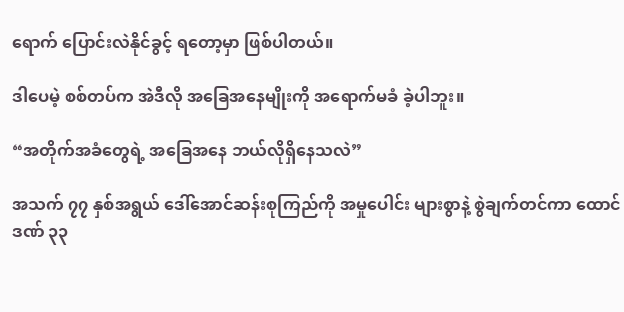ရောက် ပြောင်းလဲနိုင်ခွင့် ရတော့မှာ ဖြစ်ပါတယ်။

ဒါပေမဲ့ စစ်တပ်က အဲဒီလို အခြေအနေမျိုးကို အ‌ရောက်မခံ ခဲ့ပါဘူး။

“အတိုက်အခံတွေရဲ့ အခြေအနေ ဘယ်လိုရှိနေသလဲ”

အသက် ၇၇ နှစ်အရွယ် ဒေါ်အောင်ဆန်းစုကြည်ကို အမှုပေါင်း များစွာနဲ့ စွဲချက်တင်ကာ ထောင်ဒဏ် ၃၃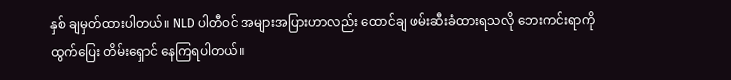နှစ် ချမှတ်ထားပါတယ်။ NLD ပါတီဝင် အများအပြားဟာလည်း ထောင်ချ ဖမ်းဆီးခံထားရသလို ဘေးကင်းရာကို ထွက်ပြေး တိမ်းရှောင် နေကြရပါတယ်။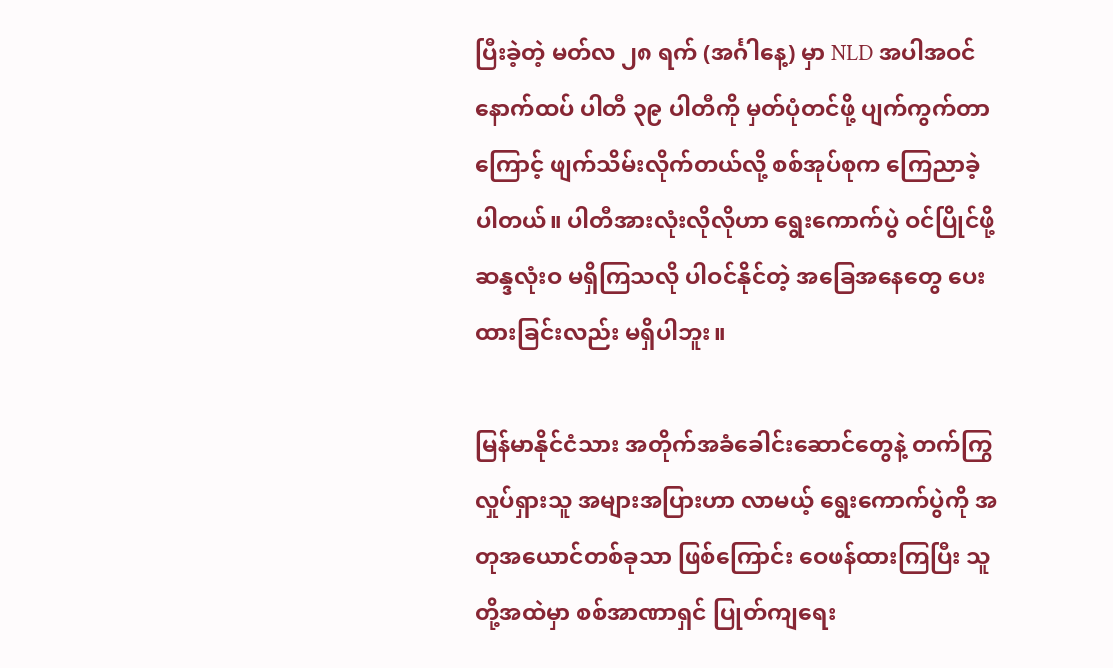ပြီးခဲ့တဲ့ မတ်လ ၂၈ ရက် (အင်္ဂါနေ့) မှာ NLD အပါအဝင် နောက်ထပ် ပါတီ ၃၉ ပါတီကို မှတ်ပုံတင်ဖို့ ပျက်ကွက်တာကြောင့် ဖျက်သိမ်းလိုက်တယ်လို့ စစ်အုပ်စုက ကြေညာခဲ့ပါတယ်။ ပါတီအားလုံးလိုလိုဟာ ရွေးကောက်ပွဲ ဝင်ပြိုင်ဖို့ ဆန္ဒလုံးဝ မရှိကြသလို ပါဝင်နိုင်တဲ့ အခြေအနေတွေ ပေးထားခြင်းလည်း မရှိပါဘူး။

မြန်မာနိုင်ငံသား အတိုက်အခံခေါင်းဆောင်တွေနဲ့ တက်ကြွလှုပ်ရှားသူ အများအပြားဟာ လာမယ့် ရွေးကောက်ပွဲကို အတုအယောင်တစ်ခုသာ ဖြစ်ကြောင်း ဝေဖန်ထားကြပြီး သူတို့အထဲမှာ စစ်အာဏာရှင် ပြုတ်ကျရေး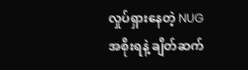လှုပ်ရှားနေတဲ့ NUG အစိုးရနဲ့ ချိတ်ဆက်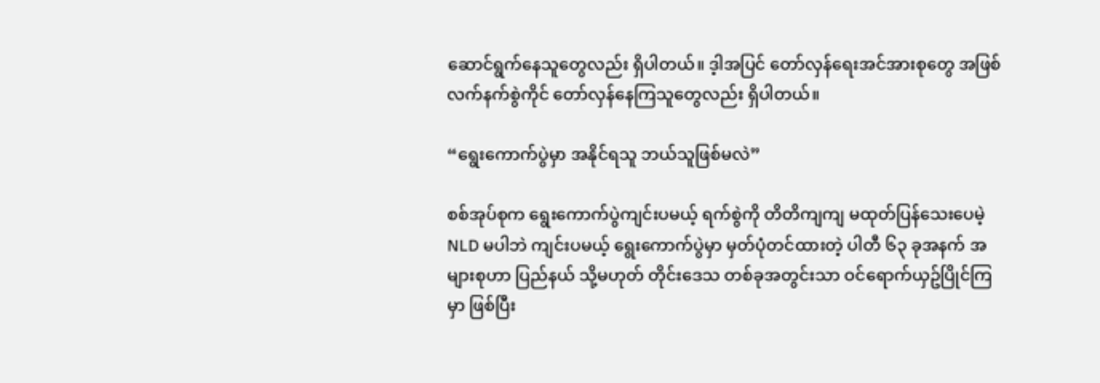ဆောင်ရွက်နေသူတွေလည်း ရှိပါတယ်။ ဒ့ါအပြင် တော်လှန်ရေးအင်အားစုတွေ အဖြစ် လက်နက်စွဲကိုင် တော်လှန်နေကြသူတွေလည်း ရှိပါတယ်။

“ရွေးကောက်ပွဲမှာ အနိုင်ရသူ ဘယ်သူဖြစ်မလဲ”

စစ်အုပ်စုက ရွေးကောက်ပွဲကျင်းပမယ့် ရက်စွဲကို တိတိကျကျ မထုတ်ပြန်သေးပေမဲ့ NLD မပါဘဲ ကျင်းပမယ့် ရွေးကောက်ပွဲမှာ မှတ်ပုံတင်ထားတဲ့ ပါတီ ၆၃ ခုအနက် အများစုဟာ ပြည်နယ် သို့မဟုတ် တိုင်းဒေသ တစ်ခုအတွင်းသာ ဝင်ရောက်ယှဥ်ပြိုင်ကြမှာ ဖြစ်ပြီး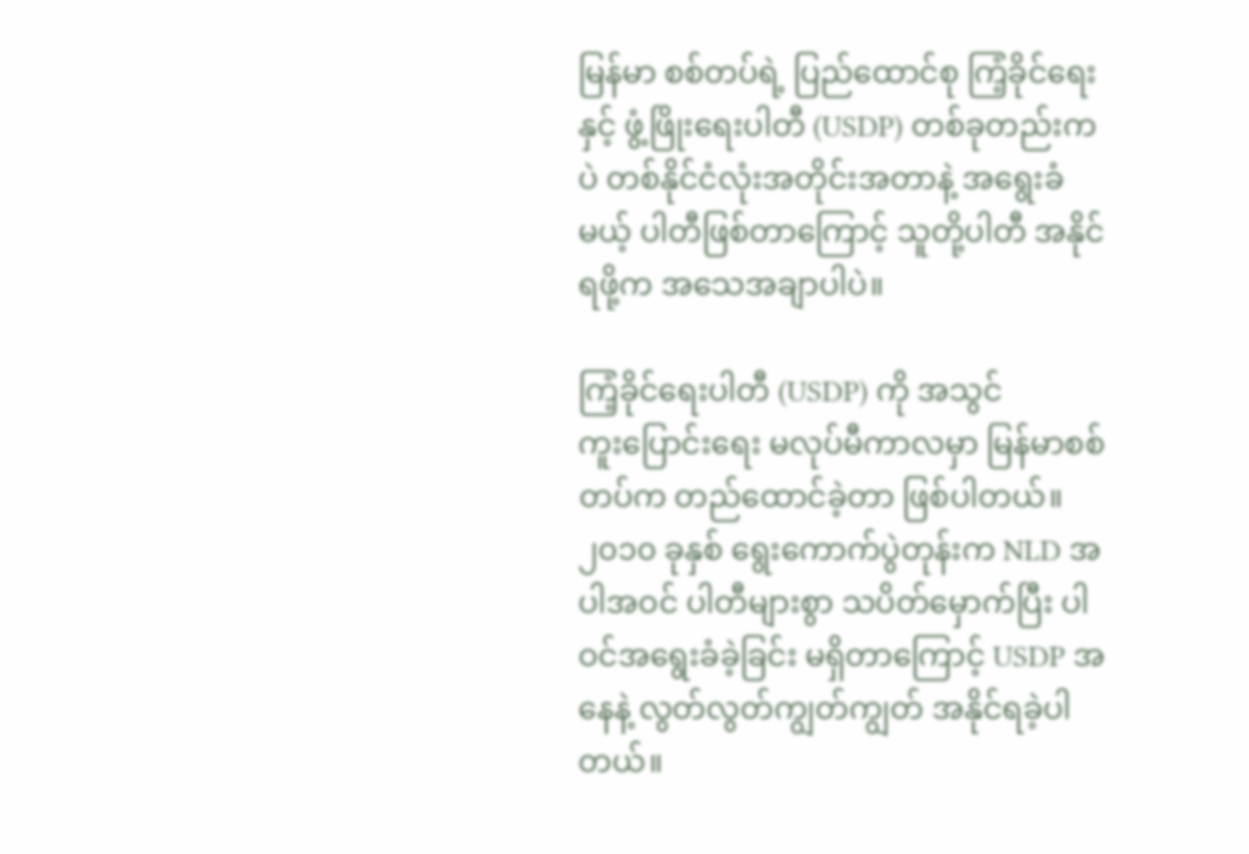မြန်မာ စစ်တပ်ရဲ့ ပြည်ထောင်စု ကြံ့ခိုင်ရေးနှင့် ဖွံ့ဖြိုးရေးပါတီ (USDP) တစ်ခုတည်းကပဲ တစ်နိုင်ငံလုံးအတိုင်းအတာနဲ့ အရွေးခံမယ့် ပါတီဖြစ်တာကြောင့် သူတို့ပါတီ အနိုင်ရဖို့က အသေအချာပါပဲ။

ကြံ့ခိုင်ရေးပါတီ (USDP) ကို အသွင်ကူး‌ပြောင်းရေး မလုပ်မီကာလမှာ မြန်မာစစ်တပ်က တည်ထောင်ခဲ့တာ ဖြစ်ပါတယ်။ ၂၀၁၀ ခုနှစ် ရွေးကောက်ပွဲတုန်းက NLD အပါအဝင် ပါတီများစွာ သပိတ်မှောက်ပြီး ပါဝင်အရွေးခံခဲ့ခြင်း မရှိတာကြောင့် USDP အနေနဲ့ လွတ်လွတ်ကျွတ်ကျွတ် အနိုင်ရခဲ့ပါတယ်။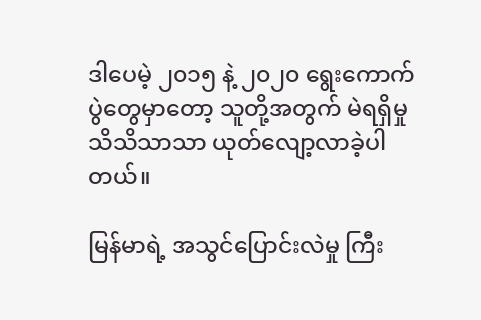ဒါပေမဲ့ ၂၀၁၅ နဲ့ ၂၀၂၀ ရွေးကောက်ပွဲတွေမှာတော့ သူတို့အတွက် မဲရရှိမှု သိသိသာသာ ယုတ်လျော့လာခဲ့ပါတယ်။

မြန်မာရဲ့ အသွင်ပြောင်းလဲမှု ကြီး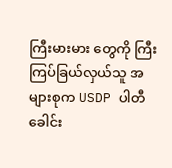ကြီးမားမား တွေကို ကြီးကြပ်ခြယ်လှယ်သူ အများစုက USDP ပါတီ ခေါင်း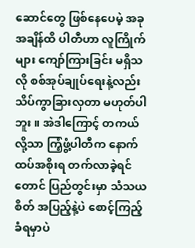ဆောင်တွေ ဖြစ်နေပေမဲ့ အခုအချိန်ထိ ပါတီဟာ လူကြိုက်များ ကျော်ကြားခြင်း မရှိသလို စစ်အုပ်ချုပ်ရေးနဲ့လည်း သိပ်ကွာခြားလှတာ မဟုတ်ပါဘူး။ အဲဒါကြောင့် တကယ်လို့သာ ကြံ့ဖွံ့ပါတီက‌ နောက်ထပ်အစိုးရ တက်လာခဲ့ရင်တောင် ပြည်တွင်းမှာ သံသယစိတ် အပြည့်နဲ့ပဲ စောင့်ကြည့်ခံရမှာပဲ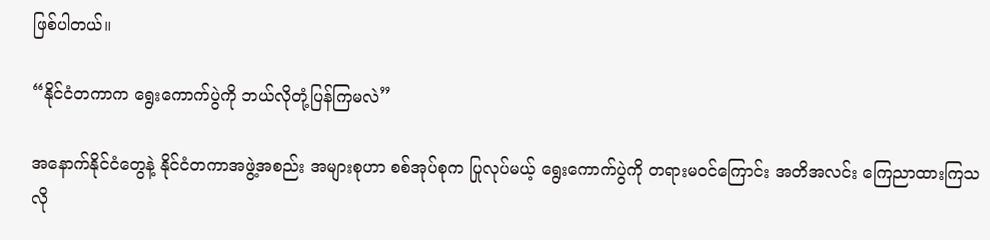ဖြစ်ပါတယ်။

“နိုင်ငံတကာက ရွေးကောက်ပွဲကို ဘယ်လိုတုံ့ပြန်ကြမလဲ”

အနောက်နိုင်ငံတွေနဲ့ နိုင်ငံတကာအဖွဲ့အစည်း အများစုဟာ စစ်အုပ်စုက ပြုလုပ်မယ့် ရွေးကောက်ပွဲကို တရားမဝင်ကြောင်း အတိအလင်း ကြေညာထားကြသလို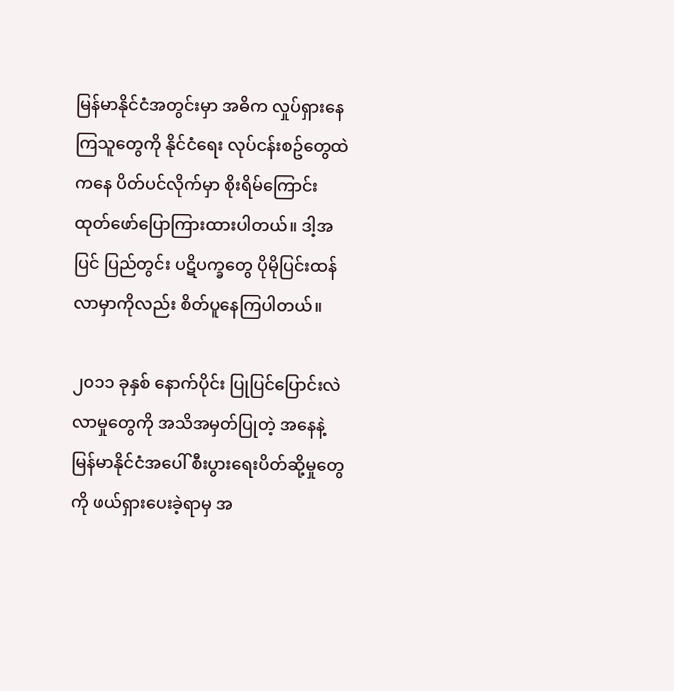မြန်မာနိုင်ငံအတွင်းမှာ အဓိက လှုပ်ရှားနေကြသူတွေကို နိုင်ငံရေး လုပ်ငန်းစဥ်တွေထဲကနေ ပိတ်ပင်လိုက်မှာ စိုးရိမ်ကြောင်း ထုတ်ဖော်ပြောကြားထားပါတယ်။ ဒါ့အပြင် ပြည်တွင်း ပဋိပက္ခတွေ ပိုမိုပြင်းထန်လာမှာကိုလည်း စိတ်ပူနေကြပါတယ်။

၂၀၁၁ ခုနှစ် နောက်ပိုင်း ပြုပြင်ပြောင်းလဲလာမှုတွေကို အသိအမှတ်ပြုတဲ့ အနေနဲ့ မြန်မာနိုင်ငံအပေါ် စီးပွားရေးပိတ်ဆို့မှုတွေကို ဖယ်ရှားပေးခဲ့ရာမှ အ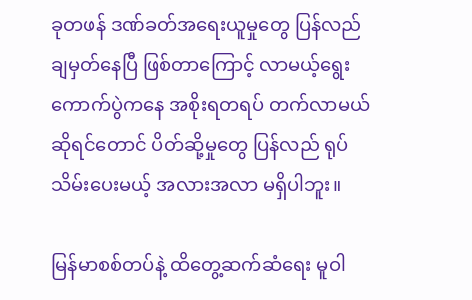ခုတဖန် ဒဏ်ခတ်အရေးယူမှုတွေ ပြန်လည်ချမှတ်နေပြီ ဖြစ်တာကြောင့် လာမယ့်ရွေးကောက်ပွဲကနေ အစိုးရတရပ် တက်လာမယ်ဆိုရင်တောင် ပိတ်ဆို့မှုတွေ ပြန်လည် ရုပ်သိမ်းပေးမယ့် အလားအလာ မရှိပါဘူး။

မြန်မာစစ်တပ်နဲ့ ထိတွေ့ဆက်ဆံရေး မူဝါ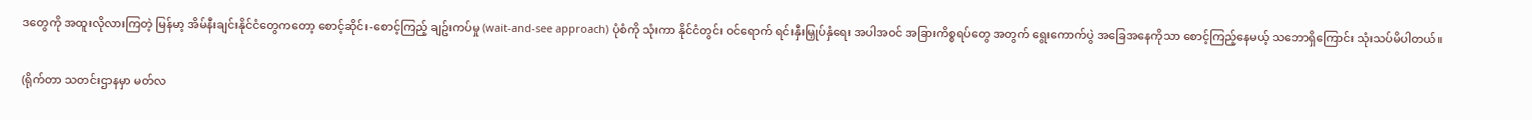ဒတွေကို အထူးလိုလားကြတဲ့ မြန်မာ့ အိမ်နီးချင်းနိုင်ငံတွေကတော့ စောင့်ဆိုင်း-စောင့်ကြည့် ချဥ်းကပ်မှု (wait-and-see approach) ပုံစံကို သုံးကာ နိုင်ငံတွင်း ဝင်ရောက် ရင်းနှီးမြှုပ်နှံရေး အပါအဝင် အခြားကိစ္စရပ်တွေ အတွက် ရွေးကောက်ပွဲ အခြေအနေကိုသာ စောင့်ကြည့်နေမယ့် သဘောရှိကြောင်း သုံးသပ်မိပါတယ်။

(ရိုက်တာ သတင်းဌာနမှာ မတ်လ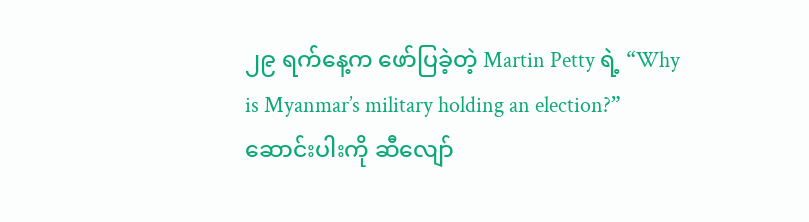၂၉ ရက်နေ့က ဖော်ပြခဲ့တဲ့ Martin Petty ရဲ့ “Why is Myanmar’s military holding an election?” ဆောင်းပါးကို ဆီလျော်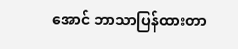အောင် ဘာသာပြန်ထားတာ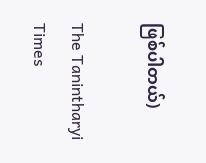ဖြစ်ပါတယ်)

The Tanintharyi Times